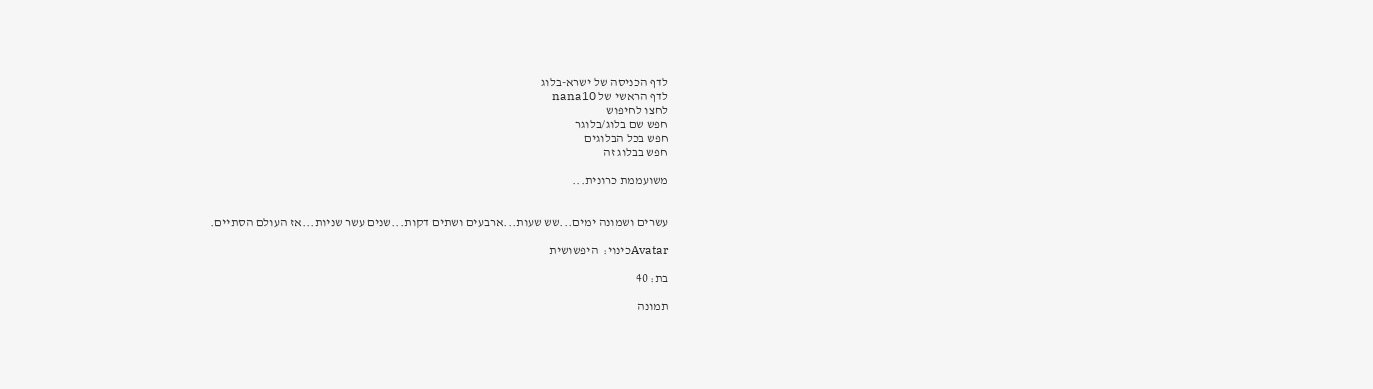לדף הכניסה של ישרא-בלוג
לדף הראשי של nana10
לחצו לחיפוש
חפש שם בלוג/בלוגר
חפש בכל הבלוגים
חפש בבלוג זה

משועממת כרונית...


עשרים ושמונה ימים...שש שעות...ארבעים ושתים דקות...שנים עשר שניות...אז העולם הסתיים.

Avatarכינוי:  היפשושית

בת: 40

תמונה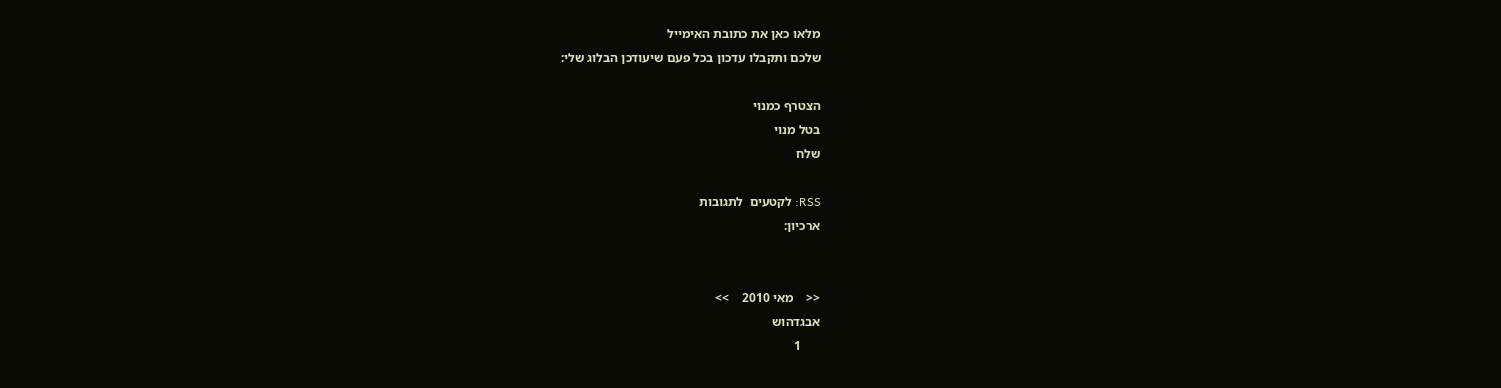מלאו כאן את כתובת האימייל
שלכם ותקבלו עדכון בכל פעם שיעודכן הבלוג שלי:

הצטרף כמנוי
בטל מנוי
שלח

RSS: לקטעים  לתגובות
ארכיון:


<<    מאי 2010    >>
אבגדהוש
      1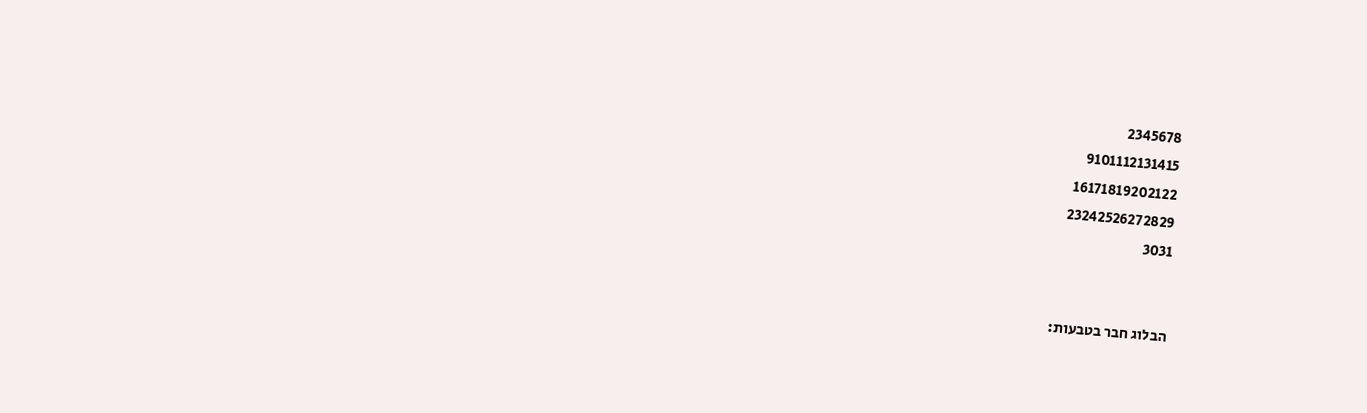2345678
9101112131415
16171819202122
23242526272829
3031


הבלוג חבר בטבעות: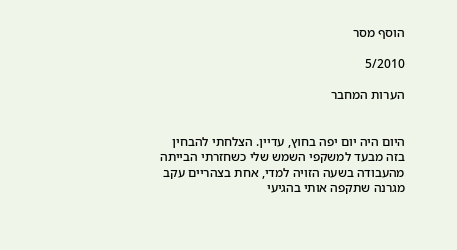הוסף מסר

5/2010

הערות המחבר


היום היה יום יפה בחוץ, עדיין. הצלחתי להבחין בזה מבעד למשקפי השמש שלי כשחזרתי הבייתה מהעבודה בשעה הזויה למדי, אחת בצהריים עקב מגרנה שתקפה אותי בהגיעי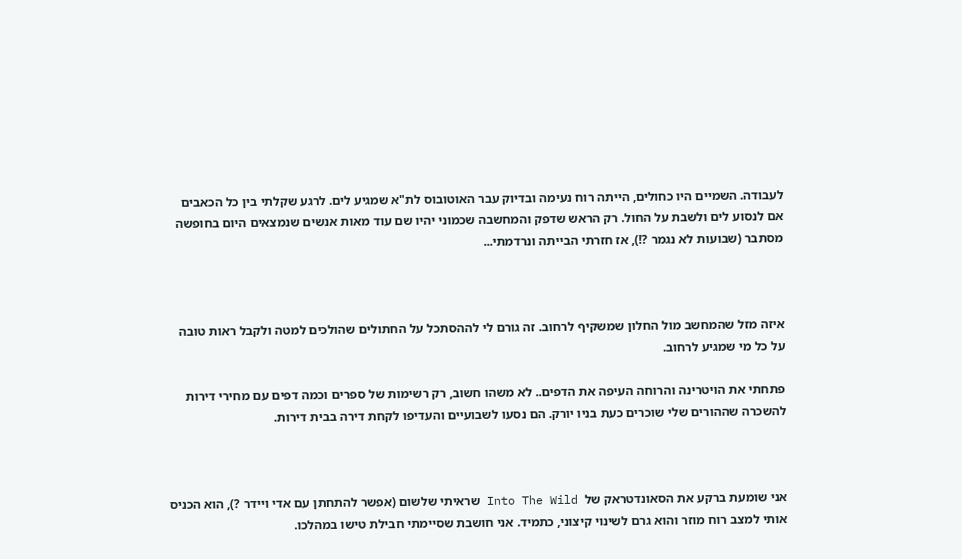לעבודה. השמיים היו כחולים, הייתה רוח נעימה ובדיוק עבר האוטובוס לת"א שמגיע לים. לרגע שקלתי בין כל הכאבים אם לנסוע לים ולשבת על החול. רק הראש שדפק והמחשבה שכמוני יהיו שם עוד מאות אנשים שנמצאים היום בחופשה מסתבר (שבועות לא נגמר ?!), אז חזרתי הבייתה ונרדמתי...



איזה מזל שהמחשב מול החלון שמשקיף לרחוב. זה גורם לי לההסתכל על החתולים שהולכים למטה ולקבל ראות טובה על כל מי שמגיע לרחוב.

פתחתי את הויטרינה והרוחה העיפה את הדפים.. לא משהו חשוב, רק רשימות של ספרים וכמה דפים עם מחירי דירות להשכרה שההורים שלי שוכרים כעת בניו יורק. הם נסעו לשבועיים והעדיפו לקחת דירה בבית דירות.



אני שומעת ברקע את הסאונדטראק של  Into The Wild שראיתי שלשום (אפשר להתחתן עם אדי ויידר ?), הוא הכניס אותי למצב רוח מוזר והוא גרם לשינוי קיצוני, כתמיד. אני חושבת שסיימתי חבילת טישו במהלכו.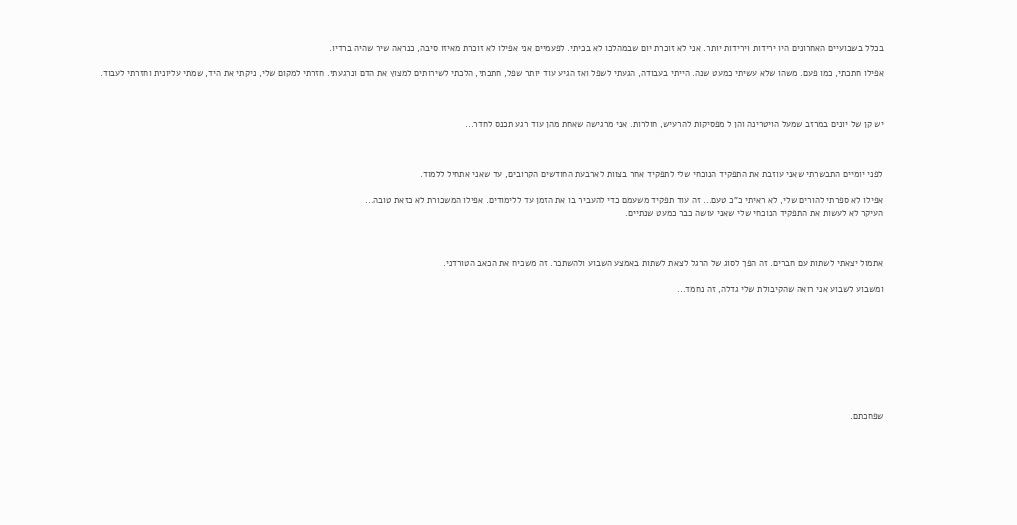בכלל בשבועיים האחרונים היו ירידות וירידות יותר. אני לא זוכרת יום שבמהלכו לא בכיתי. לפעמיים אני אפילו לא זוכרת מאיזו סיבה, כנראה שיר שהיה ברדיו.

אפילו חתכתי, כמו פעם. משהו שלא עשיתי כמעט שנה. הייתי בעבודה, הגעתי לשפל ואז הגיע עוד יותר שפל, חתכתי, הלכתי לשירותים למצוץ את הדם ונרגעתי. חזרתי למקום שלי, ניקתי את היד, שמתי עליונית וחזרתי לעבוד.



יש קן של יונים במרזב שמעל הויטרינה והן ל מפסיקות להרעיש, חולרות. אני מרגישה שאחת מהן עוד רגע תכנס לחדר...



לפני יומיים התבשרתי שאני עוזבת את התפקיד הנוכחי שלי לתפקיד אחר בצוות לארבעת החודשים הקרובים, עד שאני אתחיל ללמוד.

אפילו לא ספרתי להורים שלי, לא ראיתי כ"כ טעם... זה עוד תפקיד משעמם כדי להעביר בו את הזמן עד ללימודים. אפילו המשכורת לא כזאת טובה...
העיקר לא לעשות את התפקיד הנוכחי שלי שאני עושה כבר כמעט שנתיים.



אתמול יצאתי לשתות עם חברים. זה הפך לסוג של הרגל לצאת לשתות באמצע השבוע ולהשתכר. זה משכיח את הכאב הטורדני.

ומשבוע לשבוע אני רואה שהקיבולת שלי גדלה, זה נחמד...









שפחכתם.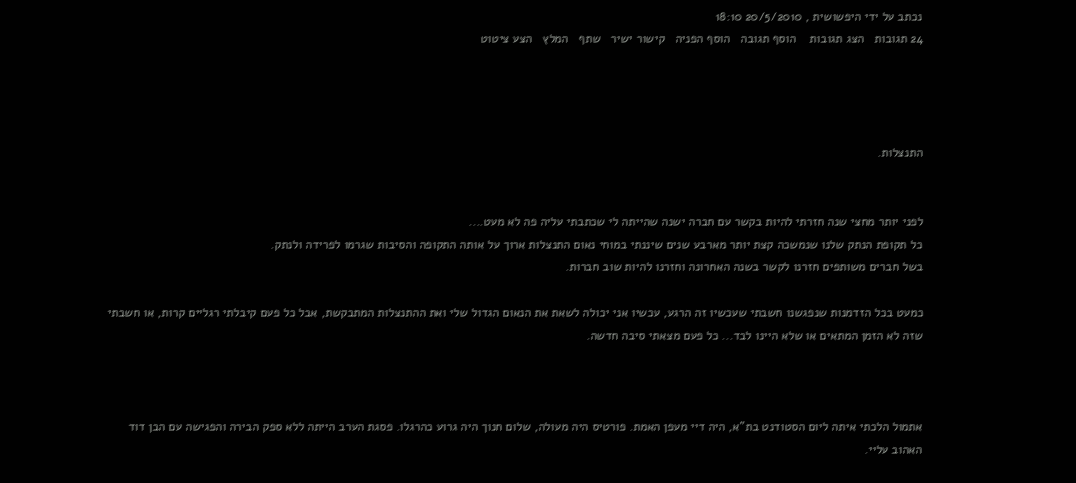נכתב על ידי היפשושית , 20/5/2010 18:10
24 תגובות   הצג תגובות    הוסף תגובה   הוסף הפניה   קישור ישיר   שתף   המלץ   הצע ציטוט




התנצלות.


לפני יותר מחצי שנה חזרתי להיות בקשר עם חברה ישנה שהייתה לי שכתבתי עליה פה לא מעט....
כל תקופת הנתק שלנו שנמשכה קצת יותר מארבע שנים שיננתי במוחי נאום התנצלות ארוך על אותה התקופה והסיבות שגרמו לפרידה ולנתק.
בשל חברים משותפים חזרנו לקשר בשנה האחרונה וחזרנו להיות שוב חברות.

כמעט בכל הזדמנות שנפגשנו חשבתי שעכשיו זה הרגע, עכשיו אני יכולה לשאת את הנאום הגדול שלי ואת ההתנצלות המתבקשת, אבל כל פעם קיבלתי רגליים קרות, או חשבתי שזה לא הזמן המתאים או שלא היינו לבד... כל פעם מצאתי סיבה חדשה.



אתמול הלכתי איתה ליום הסטודנט בת"א, היה דיי מעפן האמת. פורטיס היה מעולה, שלום חנוך היה גרוע כהרגלו. פסגת הערב הייתה ללא ספק הבירה והפגישה עם הבן דוד האהוב עליי.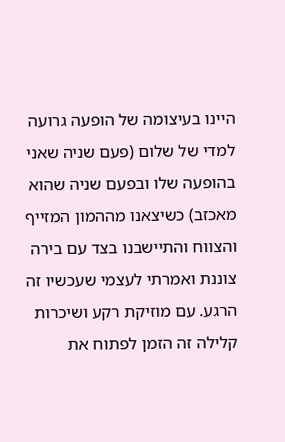היינו בעיצומה של הופעה גרועה למדי של שלום (פעם שניה שאני בהופעה שלו ובפעם שניה שהוא מאכזב) כשיצאנו מההמון המזייף והצווח והתיישבנו בצד עם בירה צוננת ואמרתי לעצמי שעכשיו זה הרגע. עם מוזיקת רקע ושיכרות קלילה זה הזמן לפתוח את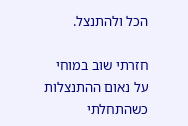הכל ולהתנצל.

חזרתי שוב במוחי על נאום ההתנצלות כשהתחלתי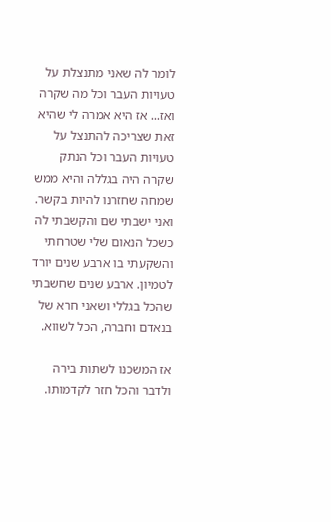לומר לה שאני מתנצלת על טעויות העבר וכל מה שקרה ואז... אז היא אמרה לי שהיא זאת שצריכה להתנצל על טעויות העבר וכל הנתק שקרה היה בגללה והיא ממש שמחה שחזרנו להיות בקשר. ואני ישבתי שם והקשבתי לה כשכל הנאום שלי שטרחתי והשקעתי בו ארבע שנים יורד לטמיון. ארבע שנים שחשבתי שהכל בגללי ושאני חרא של בנאדם וחברה, הכל לשווא.

אז המשכנו לשתות בירה ולדבר והכל חזר לקדמותו.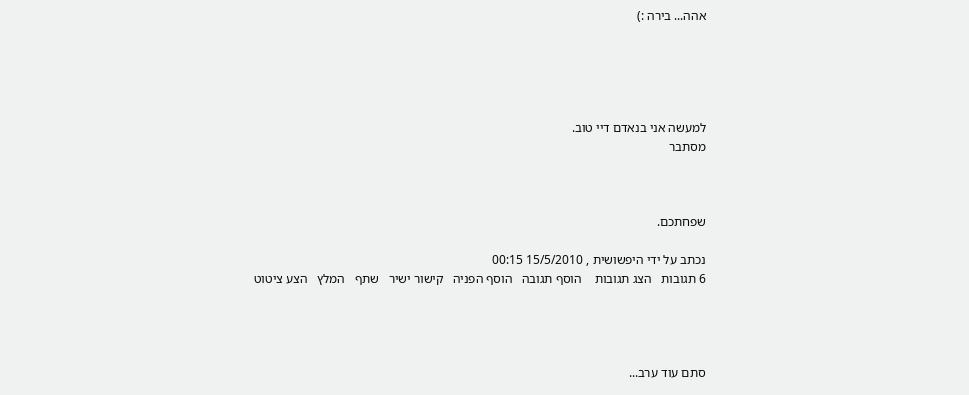אהה... בירה :)





למעשה אני בנאדם דיי טוב.
מסתבר



שפחתכם.

נכתב על ידי היפשושית , 15/5/2010 00:15
6 תגובות   הצג תגובות    הוסף תגובה   הוסף הפניה   קישור ישיר   שתף   המלץ   הצע ציטוט




סתם עוד ערב...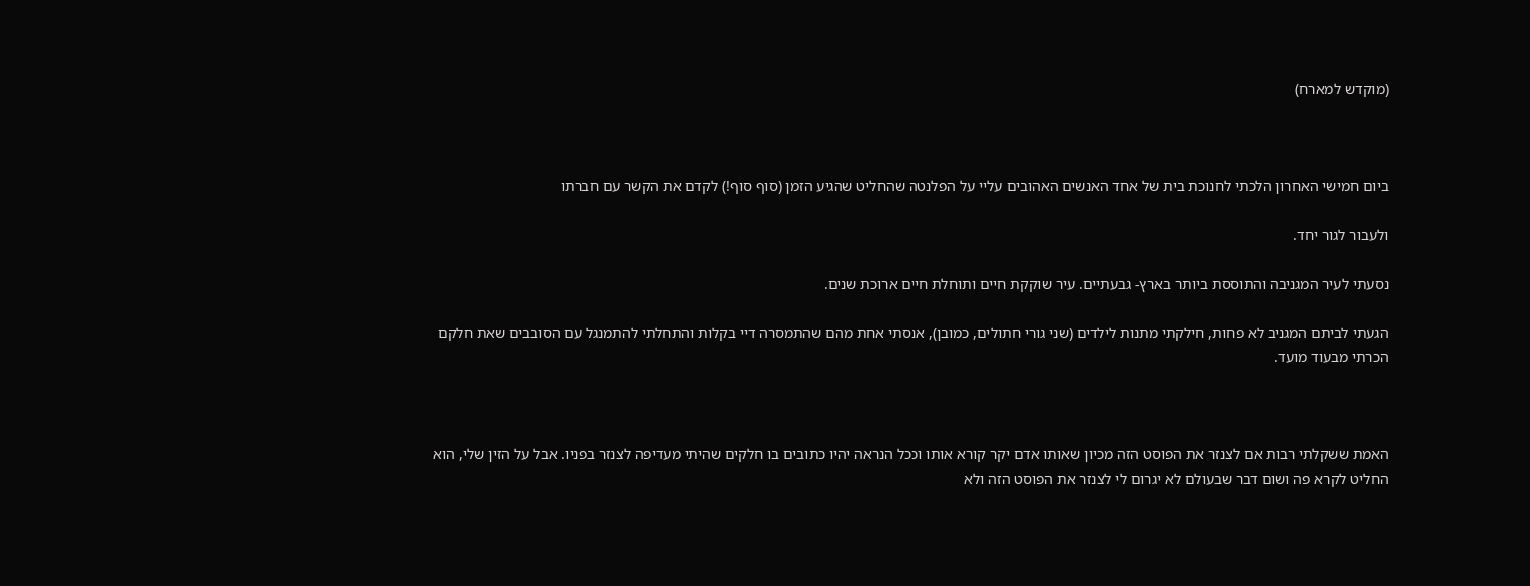(מוקדש למארח)



ביום חמישי האחרון הלכתי לחנוכת בית של אחד האנשים האהובים עליי על הפלנטה שהחליט שהגיע הזמן (סוף סוף!) לקדם את הקשר עם חברתו

ולעבור לגור יחד.

נסעתי לעיר המגניבה והתוססת ביותר בארץ- גבעתיים. עיר שוקקת חיים ותוחלת חיים ארוכת שנים.

הגעתי לביתם המגניב לא פחות, חילקתי מתנות לילדים (שני גורי חתולים, כמובן), אנסתי אחת מהם שהתמסרה דיי בקלות והתחלתי להתמנגל עם הסובבים שאת חלקם הכרתי מבעוד מועד.



האמת ששקלתי רבות אם לצנזר את הפוסט הזה מכיון שאותו אדם יקר קורא אותו וככל הנראה יהיו כתובים בו חלקים שהיתי מעדיפה לצנזר בפניו. אבל על הזין שלי, הוא החליט לקרא פה ושום דבר שבעולם לא יגרום לי לצנזר את הפוסט הזה ולא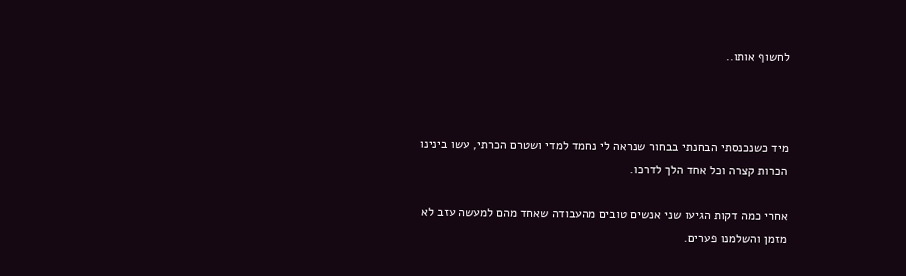לחשוף אותו..



מיד כשנכנסתי הבחנתי בבחור שנראה לי נחמד למדי ושטרם הכרתי, עשו בינינו הכרות קצרה וכל אחד הלך לדרכו.

אחרי כמה דקות הגיעו שני אנשים טובים מהעבודה שאחד מהם למעשה עזב לא מזמן והשלמנו פערים.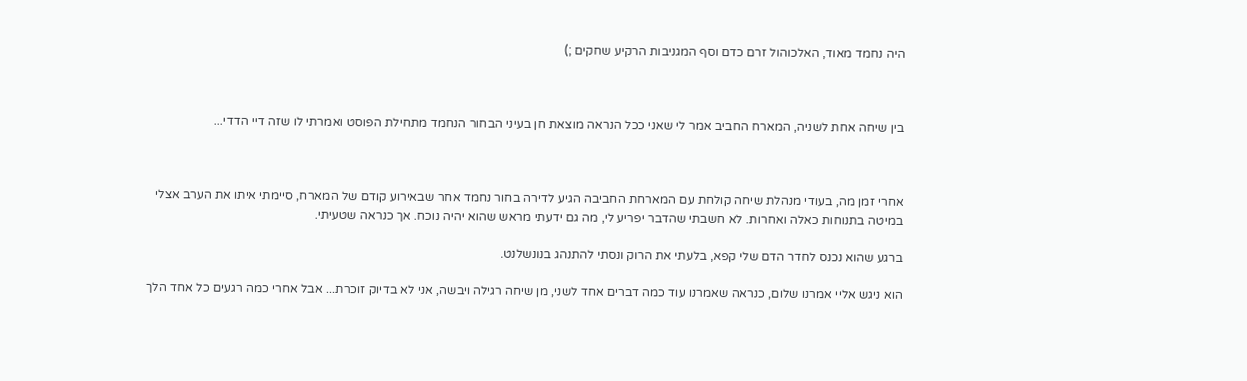היה נחמד מאוד, האלכוהול זרם כדם וסף המגניבות הרקיע שחקים ;)



בין שיחה אחת לשניה, המארח החביב אמר לי שאני ככל הנראה מוצאת חן בעיני הבחור הנחמד מתחילת הפוסט ואמרתי לו שזה דיי הדדי...



אחרי זמן מה, בעודי מנהלת שיחה קולחת עם המארחת החביבה הגיע לדירה בחור נחמד אחר שבאירוע קודם של המארח, סיימתי איתו את הערב אצלי במיטה בתנוחות כאלה ואחרות. לא חשבתי שהדבר יפריע לי, מה גם ידעתי מראש שהוא יהיה נוכח. אך כנראה שטעיתי.

ברגע שהוא נכנס לחדר הדם שלי קפא, בלעתי את הרוק ונסתי להתנהג בנונשלנט.

הוא ניגש אליי אמרנו שלום, כנראה שאמרנו עוד כמה דברים אחד לשני, מן שיחה רגילה ויבשה, אני לא בדיוק זוכרת... אבל אחרי כמה רגעים כל אחד הלך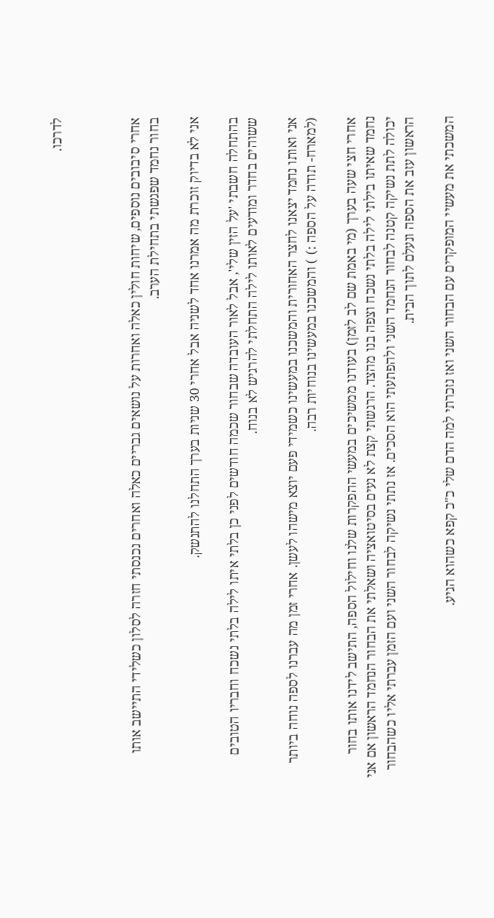לדרכו.



אחרי סיבובים נוספים, שיחות חולין כאלה ואחרות על נושאים גבריים כאלה ואחרים נכנסתי חזרה לסלון כשלידי התיישב אותו בחור נחמד שפגשתי בתחילת הערב.

אני לא בדיוק זוכרת מה אמרנו אחד לשניה אבל אחרי 30 שניות בערך התחלנו להתנשק.

בהתחלה חשבתי 'על הזין שלי', אבל לאור העובדה שבחור שכמה חודשים לפני כן בלתי איתו לילה בלתי נשכח וחבריו הטובים ששוהים בחדר ומודעים לאותו לילה התחלתי להרגיש לא בנוח.

אני ואותו נחמד יצאנו לחצר האחורית והמשכנו במעשינו כשמידי פעם יוצא מישהו לעשן. אחרי זמן מה עברנו לספה נוחה ביותר (למארח- תודה על הספה :) ) והמשכנו במעשינו בנוחיות רבה.

אחרי חצי שעה בערך (מי באמת שם לב לזמן) בעודנו ממשיכים במעשי ההפקרות שלנו וחילול הספה, התישב לידנו אותו בחור נחמד שאיתו בילתי לילה בלתי נשכח וצפה בנו מהצד. הרגשתי קצת לא נעים בסיטואציה ושאלתי את הבחור הנחמד הראשון אם אני יכולה לתת נשיקה קטנה לבחור הנחמד השני ולהפתעתי הוא הסכים. אז נתתי נשיקה לבחור השני ועם הזמן עברתי אליו כשהבחור הראשון עזב את הספה ונעלם לתוך הבית.

המשכתי את מעשיי המופקרים עם הבחור השני ואז נזכרתי למה הדם שלי כ"כ קפא כשהוא הגיע.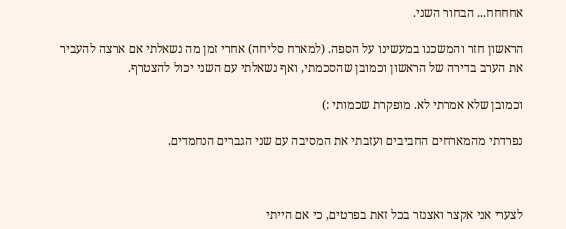אחחחח... הבחור השני.

הראשון חזר והמשכנו במעשינו על הספה. (למארח סליחה) אחרי זמן מה נשאלתי אם ארצה להעביר את הערב בדירה של הראשון וכמובן שהסכמתי, ואף נשאלתי עם השני יכול להצטרף.

וכמובן שלא אמרתי לא. מופקרת שכמותי :)

נפרדתי מהמארחים החביבים ועזבתי את המסיבה עם שני הגברים הנחמדים.



לצערי אני אקצר ואצנזר בכל זאת בפרטים, כי אם הייתי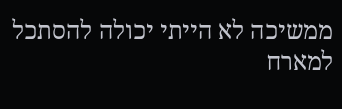ממשיכה לא הייתי יכולה להסתכל למארח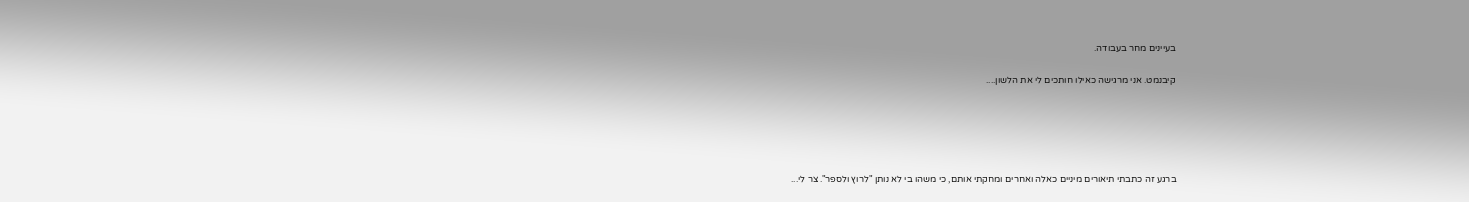בעיינים מחר בעבודה.

קיבנמט. אני מרגישה כאילו חותכים לי את הלשון....





ברגע זה כתבתי תיאורים מיניים כאלה ואחרים ומחקתי אותם, כי משהו בי לא נותן "לרוץ ולספר". צר לי...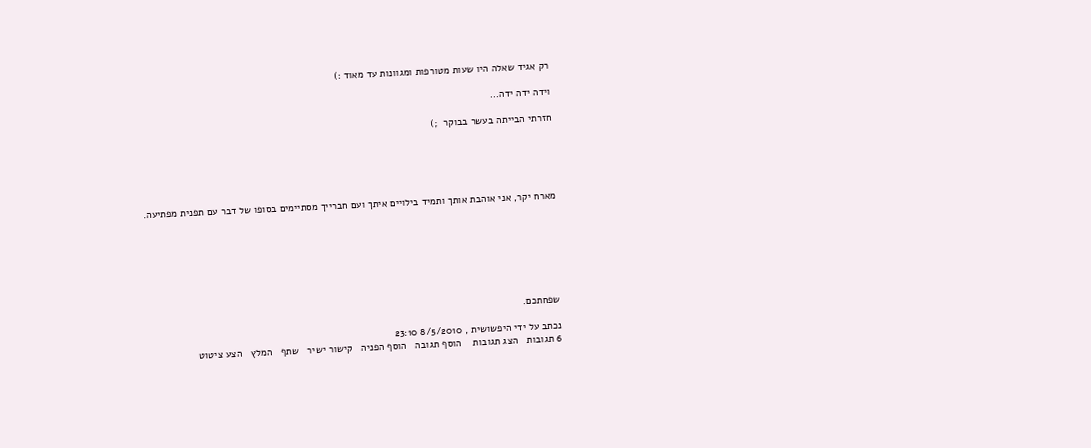רק אגיד שאלה היו שעות מטורפות ומגוונות עד מאוד :)

וידה ידה ידה...

חזרתי הבייתה בעשר בבוקר  ;)





מארח יקר, אני אוהבת אותך ותמיד בילויים איתך ועם חברייך מסתיימים בסופו של דבר עם תפנית מפתיעה.







שפחתכם.

נכתב על ידי היפשושית , 8/5/2010 23:10
6 תגובות   הצג תגובות    הוסף תגובה   הוסף הפניה   קישור ישיר   שתף   המלץ   הצע ציטוט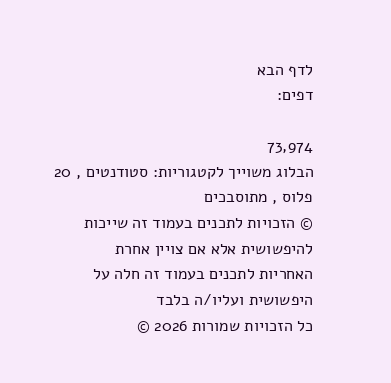לדף הבא
דפים:

73,974
הבלוג משוייך לקטגוריות: סטודנטים , 20 פלוס , מתוסבכים
© הזכויות לתכנים בעמוד זה שייכות להיפשושית אלא אם צויין אחרת
האחריות לתכנים בעמוד זה חלה על היפשושית ועליו/ה בלבד
כל הזכויות שמורות 2026 ©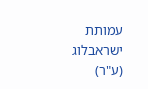עמותת ישראבלוג (ע"ר)